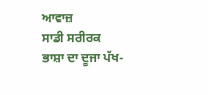ਆਵਾਜ਼
ਸਾਡੀ ਸਰੀਰਕ ਭਾਸ਼ਾ ਦਾ ਦੂਜਾ ਪੱਖ-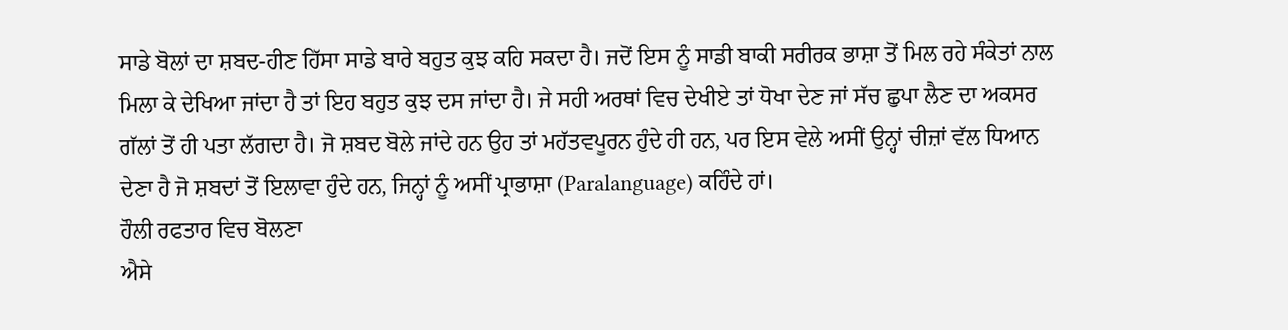ਸਾਡੇ ਬੋਲਾਂ ਦਾ ਸ਼ਬਦ-ਹੀਣ ਹਿੱਸਾ ਸਾਡੇ ਬਾਰੇ ਬਹੁਤ ਕੁਝ ਕਹਿ ਸਕਦਾ ਹੈ। ਜਦੋਂ ਇਸ ਨੂੰ ਸਾਡੀ ਬਾਕੀ ਸਰੀਰਕ ਭਾਸ਼ਾ ਤੋਂ ਮਿਲ ਰਹੇ ਸੰਕੇਤਾਂ ਨਾਲ ਮਿਲਾ ਕੇ ਦੇਖਿਆ ਜਾਂਦਾ ਹੈ ਤਾਂ ਇਹ ਬਹੁਤ ਕੁਝ ਦਸ ਜਾਂਦਾ ਹੈ। ਜੇ ਸਹੀ ਅਰਥਾਂ ਵਿਚ ਦੇਖੀਏ ਤਾਂ ਧੋਖਾ ਦੇਣ ਜਾਂ ਸੱਚ ਛੁਪਾ ਲੈਣ ਦਾ ਅਕਸਰ ਗੱਲਾਂ ਤੋਂ ਹੀ ਪਤਾ ਲੱਗਦਾ ਹੈ। ਜੋ ਸ਼ਬਦ ਬੋਲੇ ਜਾਂਦੇ ਹਨ ਉਹ ਤਾਂ ਮਹੱਤਵਪੂਰਨ ਹੁੰਦੇ ਹੀ ਹਨ, ਪਰ ਇਸ ਵੇਲੇ ਅਸੀਂ ਉਨ੍ਹਾਂ ਚੀਜ਼ਾਂ ਵੱਲ ਧਿਆਨ ਦੇਣਾ ਹੈ ਜੋ ਸ਼ਬਦਾਂ ਤੋਂ ਇਲਾਵਾ ਹੁੰਦੇ ਹਨ, ਜਿਨ੍ਹਾਂ ਨੂੰ ਅਸੀਂ ਪ੍ਰਾਭਾਸ਼ਾ (Paralanguage) ਕਹਿੰਦੇ ਹਾਂ।
ਹੌਲੀ ਰਫਤਾਰ ਵਿਚ ਬੋਲਣਾ
ਐਸੇ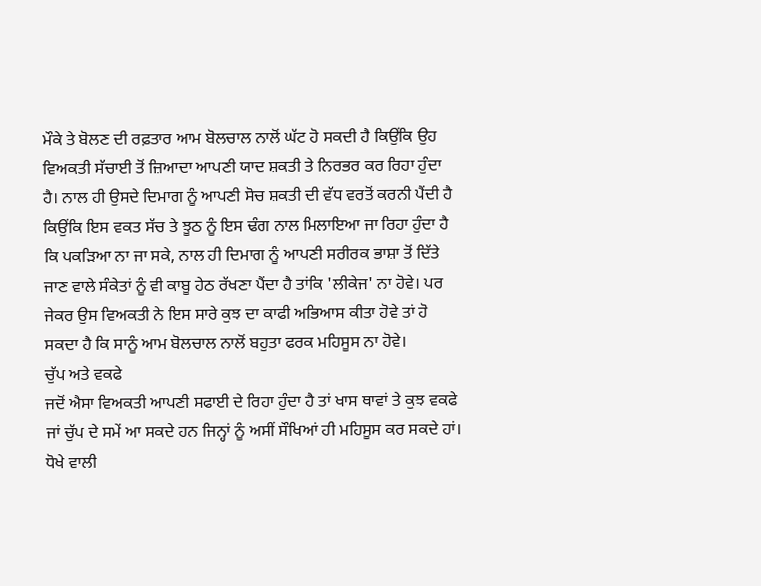ਮੌਕੇ ਤੇ ਬੋਲਣ ਦੀ ਰਫ਼ਤਾਰ ਆਮ ਬੋਲਚਾਲ ਨਾਲੋਂ ਘੱਟ ਹੋ ਸਕਦੀ ਹੈ ਕਿਉਂਕਿ ਉਹ ਵਿਅਕਤੀ ਸੱਚਾਈ ਤੋਂ ਜ਼ਿਆਦਾ ਆਪਣੀ ਯਾਦ ਸ਼ਕਤੀ ਤੇ ਨਿਰਭਰ ਕਰ ਰਿਹਾ ਹੁੰਦਾ ਹੈ। ਨਾਲ ਹੀ ਉਸਦੇ ਦਿਮਾਗ ਨੂੰ ਆਪਣੀ ਸੋਚ ਸ਼ਕਤੀ ਦੀ ਵੱਧ ਵਰਤੋਂ ਕਰਨੀ ਪੈਂਦੀ ਹੈ ਕਿਉਂਕਿ ਇਸ ਵਕਤ ਸੱਚ ਤੇ ਝੂਠ ਨੂੰ ਇਸ ਢੰਗ ਨਾਲ ਮਿਲਾਇਆ ਜਾ ਰਿਹਾ ਹੁੰਦਾ ਹੈ ਕਿ ਪਕੜਿਆ ਨਾ ਜਾ ਸਕੇ, ਨਾਲ ਹੀ ਦਿਮਾਗ ਨੂੰ ਆਪਣੀ ਸਰੀਰਕ ਭਾਸ਼ਾ ਤੋਂ ਦਿੱਤੇ ਜਾਣ ਵਾਲੇ ਸੰਕੇਤਾਂ ਨੂੰ ਵੀ ਕਾਬੂ ਹੇਠ ਰੱਖਣਾ ਪੈਂਦਾ ਹੈ ਤਾਂਕਿ 'ਲੀਕੇਜ' ਨਾ ਹੋਵੇ। ਪਰ ਜੇਕਰ ਉਸ ਵਿਅਕਤੀ ਨੇ ਇਸ ਸਾਰੇ ਕੁਝ ਦਾ ਕਾਫੀ ਅਭਿਆਸ ਕੀਤਾ ਹੋਵੇ ਤਾਂ ਹੋ ਸਕਦਾ ਹੈ ਕਿ ਸਾਨੂੰ ਆਮ ਬੋਲਚਾਲ ਨਾਲੋਂ ਬਹੁਤਾ ਫਰਕ ਮਹਿਸੂਸ ਨਾ ਹੋਵੇ।
ਚੁੱਪ ਅਤੇ ਵਕਫੇ
ਜਦੋਂ ਐਸਾ ਵਿਅਕਤੀ ਆਪਣੀ ਸਫਾਈ ਦੇ ਰਿਹਾ ਹੁੰਦਾ ਹੈ ਤਾਂ ਖਾਸ ਥਾਵਾਂ ਤੇ ਕੁਝ ਵਕਫੇ ਜਾਂ ਚੁੱਪ ਦੇ ਸਮੇਂ ਆ ਸਕਦੇ ਹਨ ਜਿਨ੍ਹਾਂ ਨੂੰ ਅਸੀਂ ਸੌਖਿਆਂ ਹੀ ਮਹਿਸੂਸ ਕਰ ਸਕਦੇ ਹਾਂ। ਧੋਖੇ ਵਾਲੀ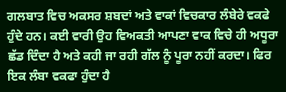ਗਲਬਾਤ ਵਿਚ ਅਕਸਰ ਸ਼ਬਦਾਂ ਅਤੇ ਵਾਕਾਂ ਵਿਚਕਾਰ ਲੰਬੇਰੇ ਵਕਫੇ ਹੁੰਦੇ ਹਨ। ਕਈ ਵਾਰੀ ਉਹ ਵਿਅਕਤੀ ਆਪਣਾ ਵਾਕ ਵਿਚੇ ਹੀ ਅਧੂਰਾ ਛੱਡ ਦਿੰਦਾ ਹੈ ਅਤੇ ਕਹੀ ਜਾ ਰਹੀ ਗੱਲ ਨੂੰ ਪੂਰਾ ਨਹੀਂ ਕਰਦਾ। ਫਿਰ ਇਕ ਲੰਬਾ ਵਕਫਾ ਹੁੰਦਾ ਹੈ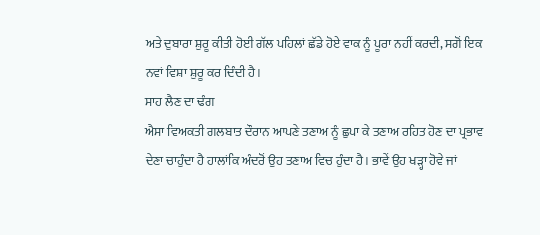ਅਤੇ ਦੁਬਾਰਾ ਸ਼ੁਰੂ ਕੀਤੀ ਹੋਈ ਗੱਲ ਪਹਿਲਾਂ ਛੱਡੇ ਹੋਏ ਵਾਕ ਨੂੰ ਪੂਰਾ ਨਹੀਂ ਕਰਦੀ, ਸਗੋਂ ਇਕ ਨਵਾਂ ਵਿਸ਼ਾ ਸ਼ੁਰੂ ਕਰ ਦਿੰਦੀ ਹੈ।
ਸਾਹ ਲੈਣ ਦਾ ਢੰਗ
ਐਸਾ ਵਿਅਕਤੀ ਗਲਬਾਤ ਦੌਰਾਨ ਆਪਣੇ ਤਣਾਅ ਨੂੰ ਛੁਪਾ ਕੇ ਤਣਾਅ ਰਹਿਤ ਹੋਣ ਦਾ ਪ੍ਰਭਾਵ ਦੇਣਾ ਚਾਹੁੰਦਾ ਹੈ ਹਾਲਾਂਕਿ ਅੰਦਰੋਂ ਉਹ ਤਣਾਅ ਵਿਚ ਹੁੰਦਾ ਹੈ। ਭਾਵੇਂ ਉਹ ਖੜ੍ਹਾ ਹੋਵੇ ਜਾਂ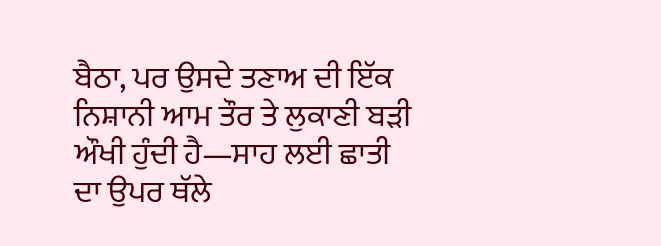ਬੈਠਾ, ਪਰ ਉਸਦੇ ਤਣਾਅ ਦੀ ਇੱਕ ਨਿਸ਼ਾਨੀ ਆਮ ਤੌਰ ਤੇ ਲੁਕਾਣੀ ਬੜੀ ਔਖੀ ਹੁੰਦੀ ਹੈ—ਸਾਹ ਲਈ ਛਾਤੀ ਦਾ ਉਪਰ ਥੱਲੇ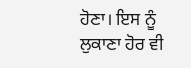ਹੋਣਾ। ਇਸ ਨੂੰ ਲੁਕਾਣਾ ਹੋਰ ਵੀ